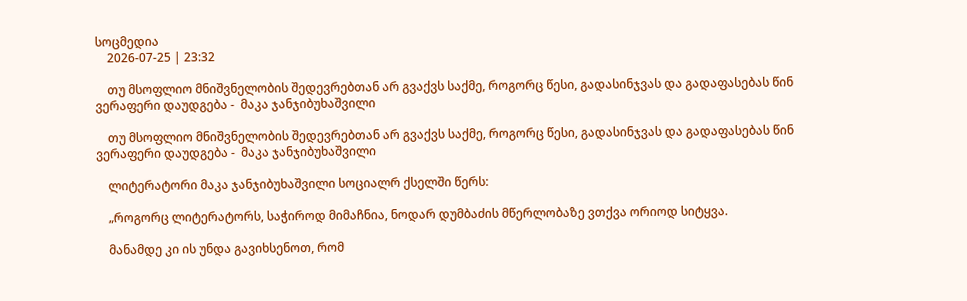სოცმედია
    2026-07-25 | 23:32

    თუ მსოფლიო მნიშვნელობის შედევრებთან არ გვაქვს საქმე, როგორც წესი, გადასინჯვას და გადაფასებას წინ ვერაფერი დაუდგება -  მაკა ჯანჯიბუხაშვილი

    თუ მსოფლიო მნიშვნელობის შედევრებთან არ გვაქვს საქმე, როგორც წესი, გადასინჯვას და გადაფასებას წინ ვერაფერი დაუდგება -  მაკა ჯანჯიბუხაშვილი

    ლიტერატორი მაკა ჯანჯიბუხაშვილი სოციალრ ქსელში წერს:

    „როგორც ლიტერატორს, საჭიროდ მიმაჩნია, ნოდარ დუმბაძის მწერლობაზე ვთქვა ორიოდ სიტყვა.

    მანამდე კი ის უნდა გავიხსენოთ, რომ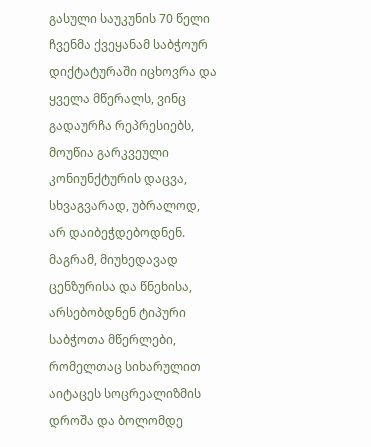გასული საუკუნის 70 წელი ჩვენმა ქვეყანამ საბჭოურ დიქტატურაში იცხოვრა და ყველა მწერალს, ვინც გადაურჩა რეპრესიებს, მოუწია გარკვეული კონიუნქტურის დაცვა, სხვაგვარად, უბრალოდ, არ დაიბეჭდებოდნენ. მაგრამ, მიუხედავად ცენზურისა და წნეხისა, არსებობდნენ ტიპური საბჭოთა მწერლები, რომელთაც სიხარულით აიტაცეს სოცრეალიზმის დროშა და ბოლომდე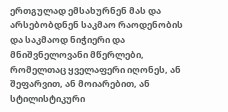ერთგულად ემსახურნენ მას და არსებობდნენ საკმაო რაოდენობის და საკმაოდ ნიჭიერი და მნიშვნელოვანი მწერლები, რომელთაც ყველაფერი იღონეს, ან შეფარვით, ან მოიარებით, ან სტილისტიკური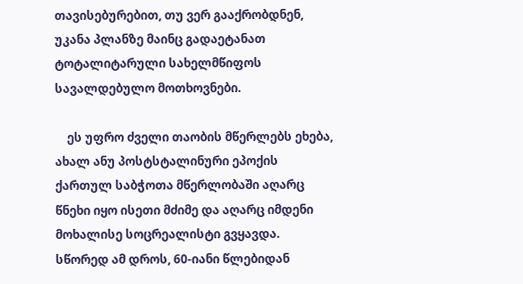თავისებურებით, თუ ვერ გააქრობდნენ, უკანა პლანზე მაინც გადაეტანათ ტოტალიტარული სახელმწიფოს სავალდებულო მოთხოვნები.

    ეს უფრო ძველი თაობის მწერლებს ეხება, ახალ ანუ პოსტსტალინური ეპოქის ქართულ საბჭოთა მწერლობაში აღარც წნეხი იყო ისეთი მძიმე და აღარც იმდენი მოხალისე სოცრეალისტი გვყავდა. სწორედ ამ დროს, 60-იანი წლებიდან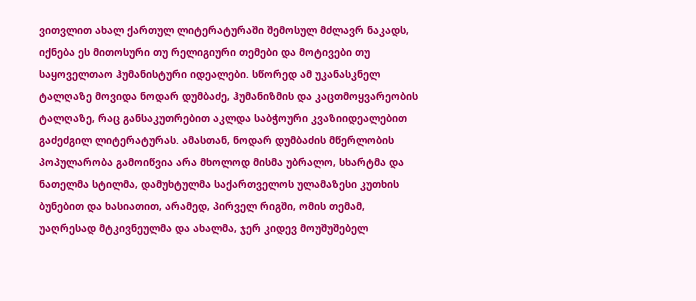ვითვლით ახალ ქართულ ლიტერატურაში შემოსულ მძლავრ ნაკადს, იქნება ეს მითოსური თუ რელიგიური თემები და მოტივები თუ საყოველთაო ჰუმანისტური იდეალები. სწორედ ამ უკანასკნელ ტალღაზე მოვიდა ნოდარ დუმბაძე, ჰუმანიზმის და კაცთმოყვარეობის ტალღაზე, რაც განსაკუთრებით აკლდა საბჭოური კვაზიიდეალებით გაძეძგილ ლიტერატურას. ამასთან, ნოდარ დუმბაძის მწერლობის პოპულარობა გამოიწვია არა მხოლოდ მისმა უბრალო, სხარტმა და ნათელმა სტილმა, დამუხტულმა საქართველოს ულამაზესი კუთხის ბუნებით და ხასიათით, არამედ, პირველ რიგში, ომის თემამ, უაღრესად მტკივნეულმა და ახალმა, ჯერ კიდევ მოუშუშებელ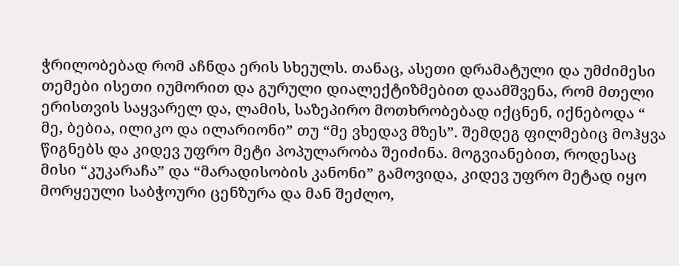ჭრილობებად რომ აჩნდა ერის სხეულს. თანაც, ასეთი დრამატული და უმძიმესი თემები ისეთი იუმორით და გურული დიალექტიზმებით დაამშვენა, რომ მთელი ერისთვის საყვარელ და, ლამის, საზეპირო მოთხრობებად იქცნენ, იქნებოდა “ მე, ბებია, ილიკო და ილარიონი” თუ “მე ვხედავ მზეს”. შემდეგ ფილმებიც მოჰყვა წიგნებს და კიდევ უფრო მეტი პოპულარობა შეიძინა. მოგვიანებით, როდესაც მისი “კუკარაჩა” და “მარადისობის კანონი” გამოვიდა, კიდევ უფრო მეტად იყო მორყეული საბჭოური ცენზურა და მან შეძლო,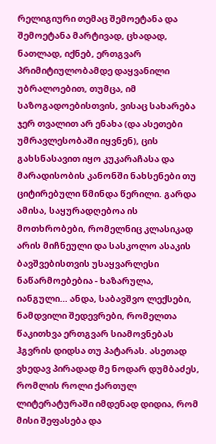რელიგიური თემაც შემოეტანა და შემოეტანა მარტივად, ცხადად, ნათლად, იქნებ, ერთგვარ პრიმიტიულობამდე დაყვანილი უბრალოებით, თუმცა, იმ საზოგადოებისთვის, ვისაც სახარება ჯერ თვალით არ ენახა (და ასეთები უმრავლესობაში იყვნენ), ცის გახსნასავით იყო კუკარაჩასა და მარადისობის კანონში ნახსენები თუ ციტირებული წმინდა წერილი. გარდა ამისა, საყურადღებოა ის მოთხრობები, რომელნიც კლასიკად არის მიჩნეული და სასკოლო ასაკის ბავშვებისთვის უსაყვარლესი ნაწარმოებებია - ხაზარულა, იანგული… ანდა, საბავშვო ლექსები, ნამდვილი შედევრები, რომელთა წაკითხვა ერთგვარ სიამოვნებას ჰგვრის დიდსა თუ პატარას. ასეთად ვხედავ პირადად მე ნოდარ დუმბაძეს, რომლის როლი ქართულ ლიტერატურაში იმდენად დიდია, რომ მისი შეფასება და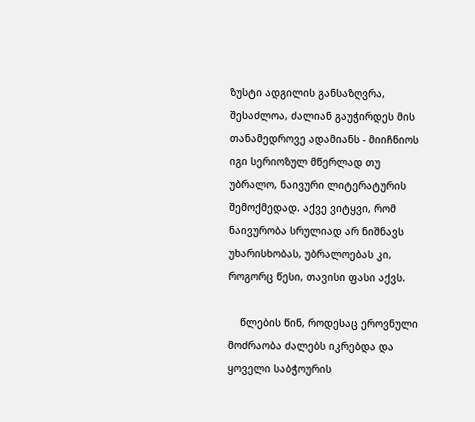ზუსტი ადგილის განსაზღვრა, შესაძლოა, ძალიან გაუჭირდეს მის თანამედროვე ადამიანს - მიიჩნიოს იგი სერიოზულ მწერლად თუ უბრალო, ნაივური ლიტერატურის შემოქმედად. აქვე ვიტყვი, რომ ნაივურობა სრულიად არ ნიშნავს უხარისხობას, უბრალოებას კი, როგორც წესი, თავისი ფასი აქვს.

    წლების წინ, როდესაც ეროვნული მოძრაობა ძალებს იკრებდა და ყოველი საბჭოურის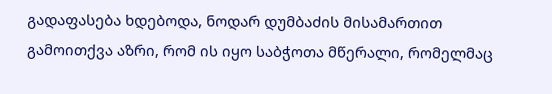გადაფასება ხდებოდა, ნოდარ დუმბაძის მისამართით გამოითქვა აზრი, რომ ის იყო საბჭოთა მწერალი, რომელმაც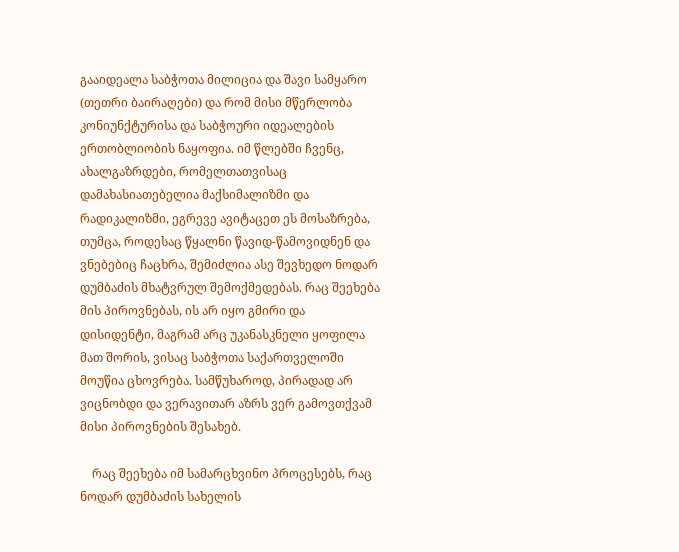გააიდეალა საბჭოთა მილიცია და შავი სამყარო (თეთრი ბაირაღები) და რომ მისი მწერლობა კონიუნქტურისა და საბჭოური იდეალების ერთობლიობის ნაყოფია. იმ წლებში ჩვენც, ახალგაზრდები, რომელთათვისაც დამახასიათებელია მაქსიმალიზმი და რადიკალიზმი, ეგრევე ავიტაცეთ ეს მოსაზრება, თუმცა, როდესაც წყალნი წავიდ-წამოვიდნენ და ვნებებიც ჩაცხრა, შემიძლია ასე შევხედო ნოდარ დუმბაძის მხატვრულ შემოქმედებას. რაც შეეხება მის პიროვნებას, ის არ იყო გმირი და დისიდენტი, მაგრამ არც უკანასკნელი ყოფილა მათ შორის, ვისაც საბჭოთა საქართველოში მოუწია ცხოვრება. სამწუხაროდ, პირადად არ ვიცნობდი და ვერავითარ აზრს ვერ გამოვთქვამ მისი პიროვნების შესახებ.

    რაც შეეხება იმ სამარცხვინო პროცესებს, რაც ნოდარ დუმბაძის სახელის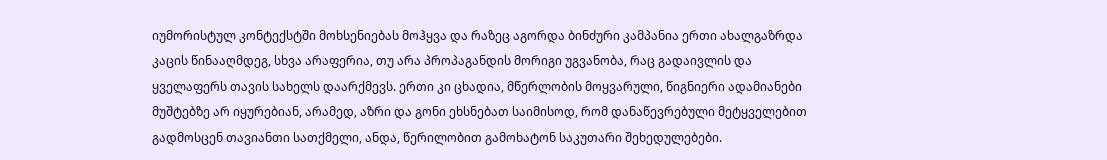იუმორისტულ კონტექსტში მოხსენიებას მოჰყვა და რაზეც აგორდა ბინძური კამპანია ერთი ახალგაზრდა კაცის წინააღმდეგ, სხვა არაფერია, თუ არა პროპაგანდის მორიგი უგვანობა, რაც გადაივლის და ყველაფერს თავის სახელს დაარქმევს. ერთი კი ცხადია, მწერლობის მოყვარული, წიგნიერი ადამიანები მუშტებზე არ იყურებიან, არამედ, აზრი და გონი ეხსნებათ საიმისოდ, რომ დანაწევრებული მეტყველებით გადმოსცენ თავიანთი სათქმელი, ანდა, წერილობით გამოხატონ საკუთარი შეხედულებები.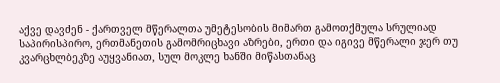აქვე დავძენ - ქართველ მწერალთა უმეტესობის მიმართ გამოთქმულა სრულიად საპირისპირო, ერთმანეთის გამომრიცხავი აზრები, ერთი და იგივე მწერალი ჯერ თუ კვარცხლბეკზე აუყვანიათ, სულ მოკლე ხანში მიწასთანაც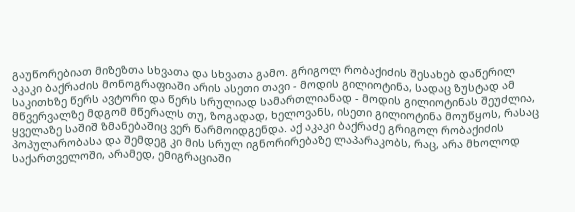გაუწორებიათ მიზეზთა სხვათა და სხვათა გამო. გრიგოლ რობაქიძის შესახებ დაწერილ აკაკი ბაქრაძის მონოგრაფიაში არის ასეთი თავი - მოდის გილიოტინა, სადაც ზუსტად ამ საკითხზე წერს ავტორი და წერს სრულიად სამართლიანად - მოდის გილიოტინას შეუძლია, მწვერვალზე მდგომ მწერალს თუ, ზოგადად, ხელოვანს, ისეთი გილიოტინა მოუწყოს, რასაც ყველაზე საშიშ ზმანებაშიც ვერ წარმოიდგენდა. აქ აკაკი ბაქრაძე გრიგოლ რობაქიძის პოპულარობასა და შემდეგ კი მის სრულ იგნორირებაზე ლაპარაკობს, რაც, არა მხოლოდ საქართველოში, არამედ, ემიგრაციაში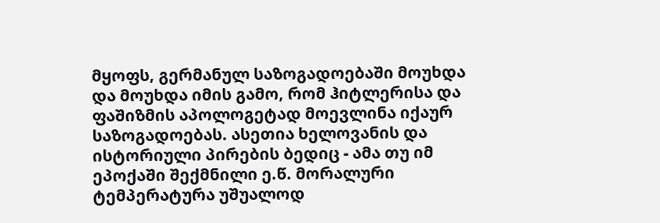მყოფს, გერმანულ საზოგადოებაში მოუხდა და მოუხდა იმის გამო, რომ ჰიტლერისა და ფაშიზმის აპოლოგეტად მოევლინა იქაურ საზოგადოებას. ასეთია ხელოვანის და ისტორიული პირების ბედიც - ამა თუ იმ ეპოქაში შექმნილი ე.წ. მორალური ტემპერატურა უშუალოდ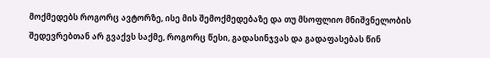მოქმედებს როგორც ავტორზე, ისე მის შემოქმედებაზე და თუ მსოფლიო მნიშვნელობის შედევრებთან არ გვაქვს საქმე, როგორც წესი, გადასინჯვას და გადაფასებას წინ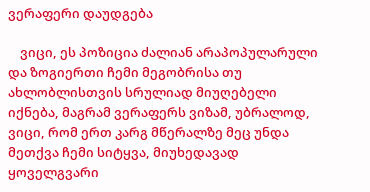ვერაფერი დაუდგება

    ვიცი, ეს პოზიცია ძალიან არაპოპულარული და ზოგიერთი ჩემი მეგობრისა თუ ახლობლისთვის სრულიად მიუღებელი იქნება, მაგრამ ვერაფერს ვიზამ, უბრალოდ, ვიცი, რომ ერთ კარგ მწერალზე მეც უნდა მეთქვა ჩემი სიტყვა, მიუხედავად ყოველგვარი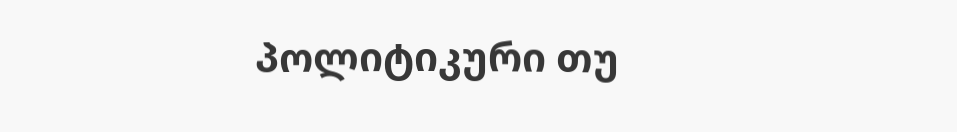პოლიტიკური თუ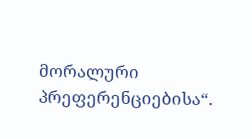მორალური პრეფერენციებისა“.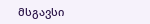მსგავსი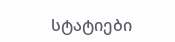სტატიები